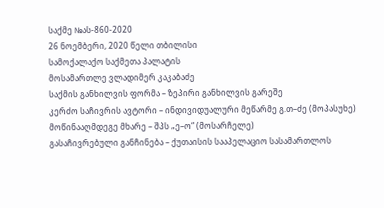საქმე №ას-860-2020
26 ნოემბერი, 2020 წელი თბილისი
სამოქალაქო საქმეთა პალატის
მოსამართლე ვლადიმერ კაკაბაძე
საქმის განხილვის ფორმა – ზეპირი განხილვის გარეშე
კერძო საჩივრის ავტორი – ინდივიდუალური მეწარმე გ.თ–ძე (მოპასუხე)
მოწინააღმდეგე მხარე – შპს „ე–ო“ (მოსარჩელე)
გასაჩივრებული განჩინება – ქუთაისის სააპელაციო სასამართლოს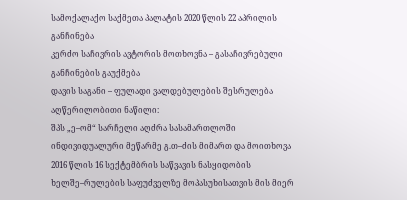სამოქალაქო საქმეთა პალატის 2020 წლის 22 აპრილის განჩინება
კერძო საჩივრის ავტორის მოთხოვნა – გასაჩივრებული განჩინების გაუქმება
დავის საგანი – ფულადი ვალდებულების შესრულება
აღწერილობითი ნაწილი:
შპს „ე–ომ“ სარჩელი აღძრა სასამართლოში ინდივიდუალური მეწარმე გ.თ–ძის მიმართ და მოითხოვა 2016 წლის 16 სექტემბრის საწვავის ნასყიდობის ხელშე–რულების საფუძველზე მოპასუხისათვის მის მიერ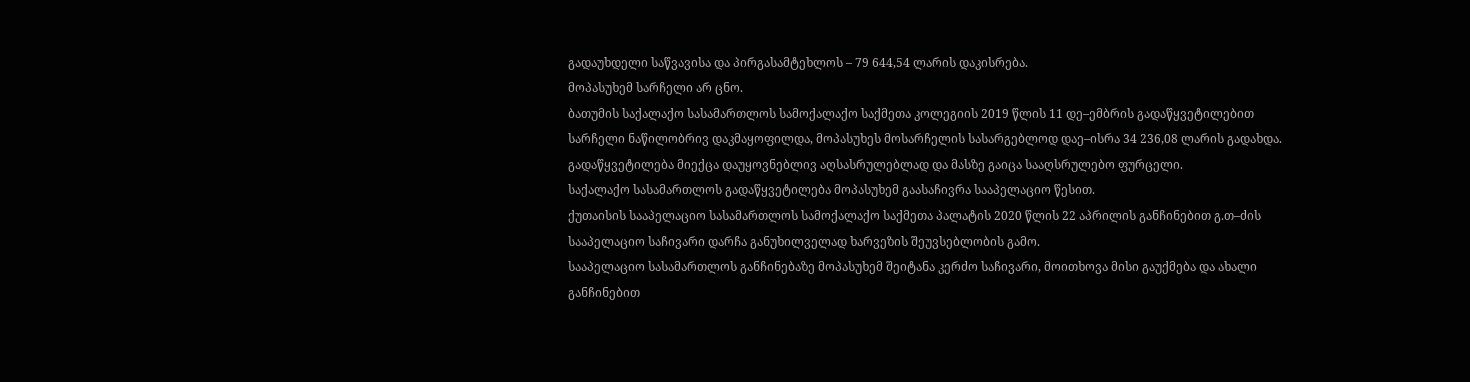გადაუხდელი საწვავისა და პირგასამტეხლოს – 79 644,54 ლარის დაკისრება.
მოპასუხემ სარჩელი არ ცნო.
ბათუმის საქალაქო სასამართლოს სამოქალაქო საქმეთა კოლეგიის 2019 წლის 11 დე–ემბრის გადაწყვეტილებით სარჩელი ნაწილობრივ დაკმაყოფილდა, მოპასუხეს მოსარჩელის სასარგებლოდ დაე–ისრა 34 236,08 ლარის გადახდა. გადაწყვეტილება მიექცა დაუყოვნებლივ აღსასრულებლად და მასზე გაიცა სააღსრულებო ფურცელი.
საქალაქო სასამართლოს გადაწყვეტილება მოპასუხემ გაასაჩივრა სააპელაციო წესით.
ქუთაისის სააპელაციო სასამართლოს სამოქალაქო საქმეთა პალატის 2020 წლის 22 აპრილის განჩინებით გ.თ–ძის სააპელაციო საჩივარი დარჩა განუხილველად ხარვეზის შეუვსებლობის გამო.
სააპელაციო სასამართლოს განჩინებაზე მოპასუხემ შეიტანა კერძო საჩივარი, მოითხოვა მისი გაუქმება და ახალი განჩინებით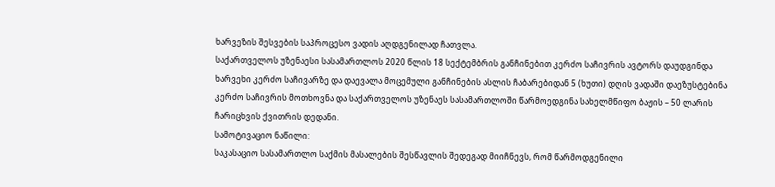ხარვეზის შესვების საპროცესო ვადის აღდგენილად ჩათვლა.
საქართველოს უზენაესი სასამართლოს 2020 წლის 18 სექტემბრის განჩინებით კერძო საჩივრის ავტორს დაუდგინდა ხარვეხი კერძო საჩივარზე და დაევალა მოცემული განჩინების ასლის ჩაბარებიდან 5 (ხუთი) დღის ვადაში დაეზუსტებინა კერძო საჩივრის მოთხოვნა და საქართველოს უზენაეს სასამართლოში წარმოედგინა სახელმწიფო ბაჟის – 50 ლარის ჩარიცხვის ქვითრის დედანი.
სამოტივაციო ნაწილი:
საკასაციო სასამართლო საქმის მასალების შესწავლის შედეგად მიიჩნევს, რომ წარმოდგენილი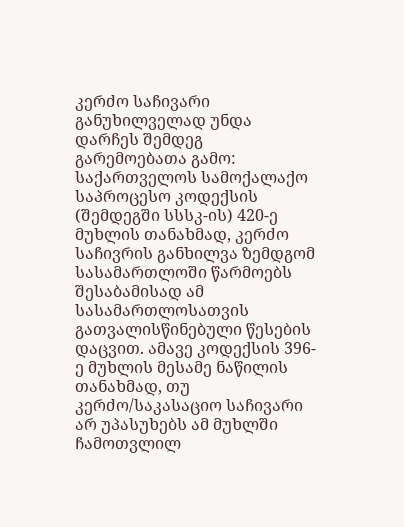კერძო საჩივარი განუხილველად უნდა დარჩეს შემდეგ გარემოებათა გამო:
საქართველოს სამოქალაქო საპროცესო კოდექსის (შემდეგში სსსკ-ის) 420-ე მუხლის თანახმად, კერძო საჩივრის განხილვა ზემდგომ სასამართლოში წარმოებს შესაბამისად ამ სასამართლოსათვის გათვალისწინებული წესების დაცვით. ამავე კოდექსის 396-ე მუხლის მესამე ნაწილის თანახმად, თუ კერძო/საკასაციო საჩივარი არ უპასუხებს ამ მუხლში ჩამოთვლილ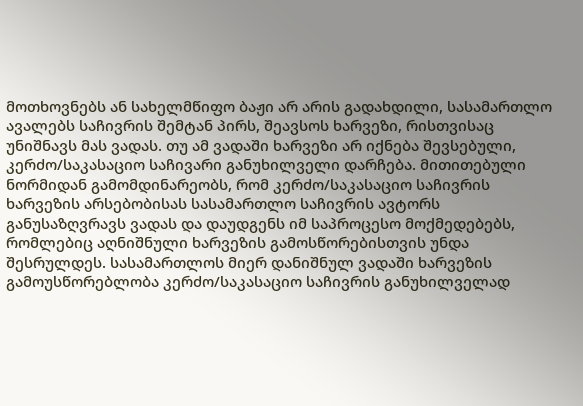მოთხოვნებს ან სახელმწიფო ბაჟი არ არის გადახდილი, სასამართლო ავალებს საჩივრის შემტან პირს, შეავსოს ხარვეზი, რისთვისაც უნიშნავს მას ვადას. თუ ამ ვადაში ხარვეზი არ იქნება შევსებული, კერძო/საკასაციო საჩივარი განუხილველი დარჩება. მითითებული ნორმიდან გამომდინარეობს, რომ კერძო/საკასაციო საჩივრის ხარვეზის არსებობისას სასამართლო საჩივრის ავტორს განუსაზღვრავს ვადას და დაუდგენს იმ საპროცესო მოქმედებებს, რომლებიც აღნიშნული ხარვეზის გამოსწორებისთვის უნდა შესრულდეს. სასამართლოს მიერ დანიშნულ ვადაში ხარვეზის გამოუსწორებლობა კერძო/საკასაციო საჩივრის განუხილველად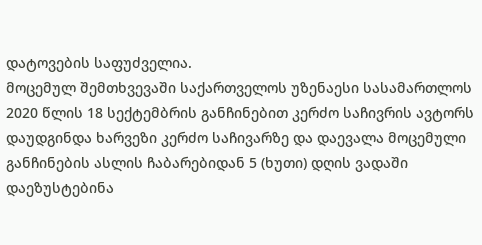დატოვების საფუძველია.
მოცემულ შემთხვევაში საქართველოს უზენაესი სასამართლოს 2020 წლის 18 სექტემბრის განჩინებით კერძო საჩივრის ავტორს დაუდგინდა ხარვეზი კერძო საჩივარზე და დაევალა მოცემული განჩინების ასლის ჩაბარებიდან 5 (ხუთი) დღის ვადაში დაეზუსტებინა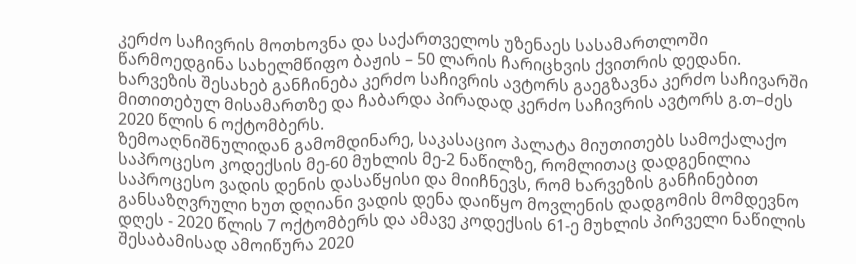კერძო საჩივრის მოთხოვნა და საქართველოს უზენაეს სასამართლოში წარმოედგინა სახელმწიფო ბაჟის – 50 ლარის ჩარიცხვის ქვითრის დედანი.
ხარვეზის შესახებ განჩინება კერძო საჩივრის ავტორს გაეგზავნა კერძო საჩივარში მითითებულ მისამართზე და ჩაბარდა პირადად კერძო საჩივრის ავტორს გ.თ–ძეს 2020 წლის 6 ოქტომბერს.
ზემოაღნიშნულიდან გამომდინარე, საკასაციო პალატა მიუთითებს სამოქალაქო საპროცესო კოდექსის მე-60 მუხლის მე-2 ნაწილზე, რომლითაც დადგენილია საპროცესო ვადის დენის დასაწყისი და მიიჩნევს, რომ ხარვეზის განჩინებით განსაზღვრული ხუთ დღიანი ვადის დენა დაიწყო მოვლენის დადგომის მომდევნო დღეს - 2020 წლის 7 ოქტომბერს და ამავე კოდექსის 61-ე მუხლის პირველი ნაწილის შესაბამისად ამოიწურა 2020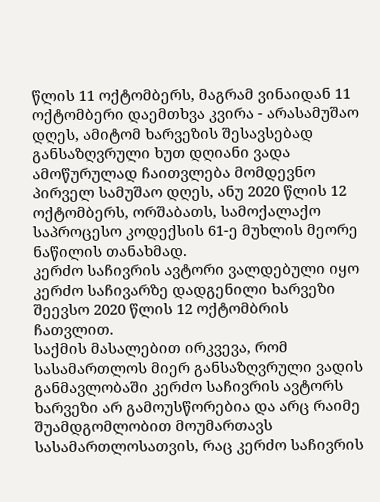წლის 11 ოქტომბერს, მაგრამ ვინაიდან 11 ოქტომბერი დაემთხვა კვირა - არასამუშაო დღეს, ამიტომ ხარვეზის შესავსებად განსაზღვრული ხუთ დღიანი ვადა ამოწურულად ჩაითვლება მომდევნო პირველ სამუშაო დღეს, ანუ 2020 წლის 12 ოქტომბერს, ორშაბათს, სამოქალაქო საპროცესო კოდექსის 61-ე მუხლის მეორე ნაწილის თანახმად.
კერძო საჩივრის ავტორი ვალდებული იყო კერძო საჩივარზე დადგენილი ხარვეზი შეევსო 2020 წლის 12 ოქტომბრის ჩათვლით.
საქმის მასალებით ირკვევა, რომ სასამართლოს მიერ განსაზღვრული ვადის განმავლობაში კერძო საჩივრის ავტორს ხარვეზი არ გამოუსწორებია და არც რაიმე შუამდგომლობით მოუმართავს სასამართლოსათვის, რაც კერძო საჩივრის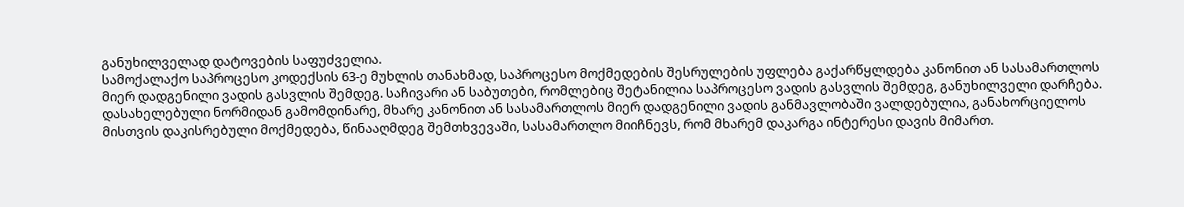განუხილველად დატოვების საფუძველია.
სამოქალაქო საპროცესო კოდექსის 63-ე მუხლის თანახმად, საპროცესო მოქმედების შესრულების უფლება გაქარწყლდება კანონით ან სასამართლოს მიერ დადგენილი ვადის გასვლის შემდეგ. საჩივარი ან საბუთები, რომლებიც შეტანილია საპროცესო ვადის გასვლის შემდეგ, განუხილველი დარჩება. დასახელებული ნორმიდან გამომდინარე, მხარე კანონით ან სასამართლოს მიერ დადგენილი ვადის განმავლობაში ვალდებულია, განახორციელოს მისთვის დაკისრებული მოქმედება, წინააღმდეგ შემთხვევაში, სასამართლო მიიჩნევს, რომ მხარემ დაკარგა ინტერესი დავის მიმართ.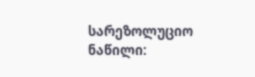სარეზოლუციო ნაწილი: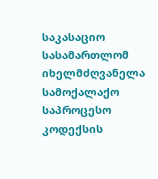საკასაციო სასამართლომ იხელმძღვანელა სამოქალაქო საპროცესო კოდექსის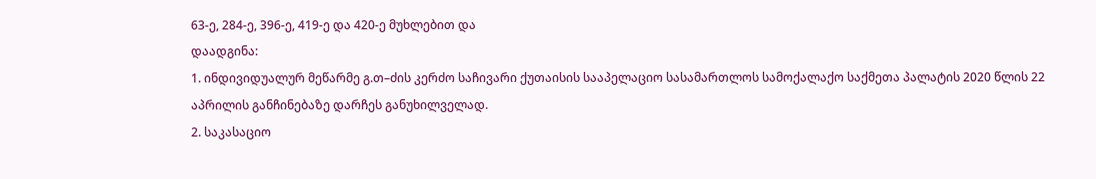63-ე, 284-ე, 396-ე, 419-ე და 420-ე მუხლებით და
დაადგინა:
1. ინდივიდუალურ მეწარმე გ.თ–ძის კერძო საჩივარი ქუთაისის სააპელაციო სასამართლოს სამოქალაქო საქმეთა პალატის 2020 წლის 22 აპრილის განჩინებაზე დარჩეს განუხილველად.
2. საკასაციო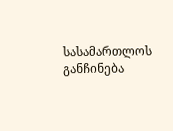სასამართლოს განჩინება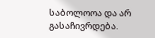საბოლოოა და არ გასაჩივრდება.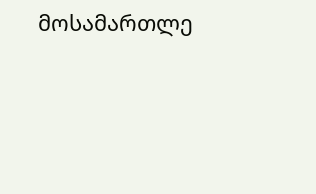მოსამართლე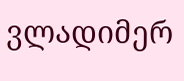ვლადიმერ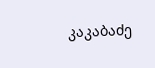კაკაბაძე